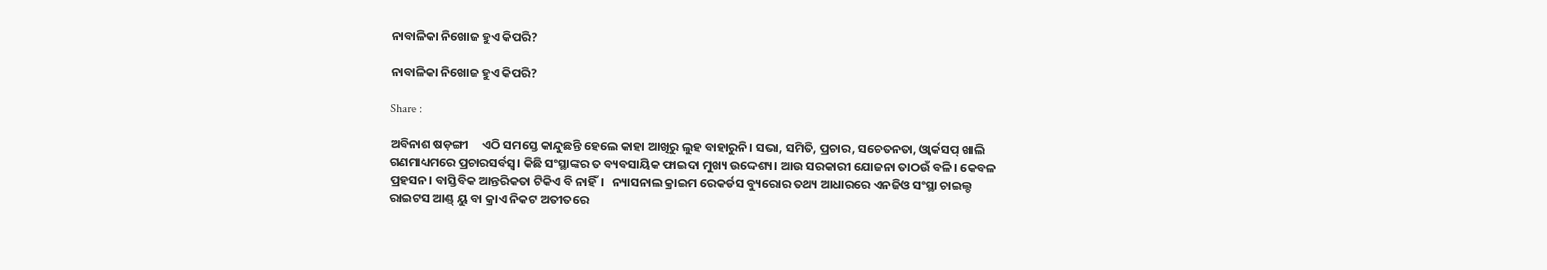ନାବାଳିକା ନିଖୋଜ ହୁଏ କିପରି?

ନାବାଳିକା ନିଖୋଜ ହୁଏ କିପରି?

Share :

ଅବିନାଶ ଷଡ଼ଙ୍ଗୀ     ଏଠି ସମସ୍ତେ କାନ୍ଦୁଛନ୍ତି ହେଲେ କାହା ଆଖିରୁ ଲୁହ ବାହାରୁନି। ସଭା, ସମିତି, ପ୍ରଚାର, ସଚେତନତା, ଓ୍ବାର୍କସପ୍ ଖାଲି ଗଣମାଧ୍ୟମରେ ପ୍ରଚାରସର୍ବସ୍ବ। କିଛି ସଂସ୍ଥାଙ୍କର ତ ବ୍ୟବସାୟିକ ଫାଇଦା ମୁଖ୍ୟ ଉଦ୍ଦେଶ୍ୟ। ଆଉ ସରକାରୀ ଯୋଜନା ତାଠଉଁ ବଳି। କେବଳ ପ୍ରହସନ। ବାସ୍ତିବିକ ଆନ୍ତରିକତା ଟିକିଏ ବି ନାହିଁ।   ନ୍ୟାସନାଲ କ୍ରାଇମ ରେକର୍ଡସ ବ୍ୟୁରୋର ତଥ୍ୟ ଆଧାରରେ ଏନଜିଓ ସଂସ୍ଥା ଚାଇଲ୍ଡ ରାଇଟସ ଆଣ୍ଡ୍ ୟୁ ବା କ୍ରାଏ ନିକଟ ଅତୀତରେ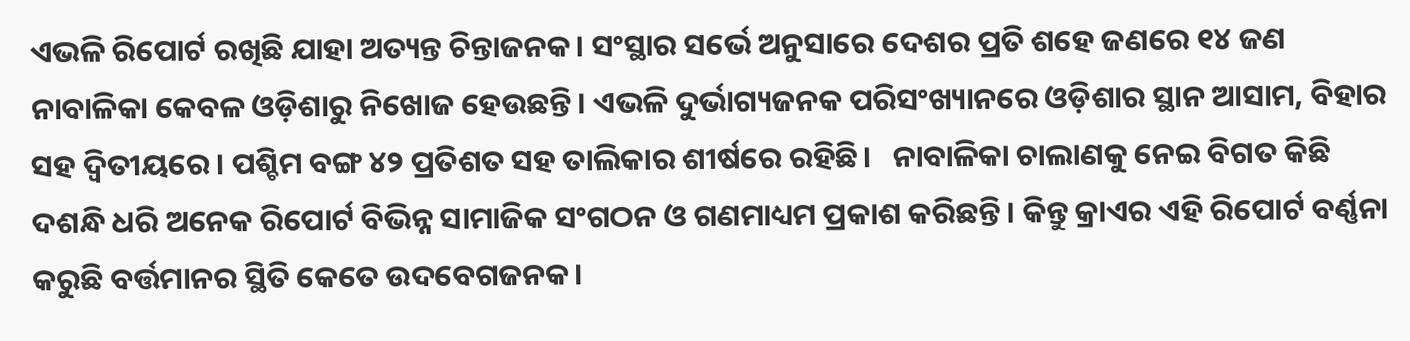ଏଭଳି ରିପୋର୍ଟ ରଖିଛି ଯାହା ଅତ୍ୟନ୍ତ ଚିନ୍ତାଜନକ। ସଂସ୍ଥାର ସର୍ଭେ ଅନୁସାରେ ଦେଶର ପ୍ରତି ଶହେ ଜଣରେ ୧୪ ଜଣ ନାବାଳିକା କେବଳ ଓଡ଼ିଶାରୁ ନିଖୋଜ ହେଉଛନ୍ତି। ଏଭଳି ଦୁର୍ଭାଗ୍ୟଜନକ ପରିସଂଖ୍ୟାନରେ ଓଡ଼ିଶାର ସ୍ଥାନ ଆସାମ, ବିହାର ସହ ଦ୍ବିତୀୟରେ। ପଶ୍ଚିମ ବଙ୍ଗ ୪୨ ପ୍ରତିଶତ ସହ ତାଲିକାର ଶୀର୍ଷରେ ରହିଛି।   ନାବାଳିକା ଚାଲାଣକୁ ନେଇ ବିଗତ କିଛି ଦଶନ୍ଧି ଧରି ଅନେକ ରିପୋର୍ଟ ବିଭିନ୍ନ ସାମାଜିକ ସଂଗଠନ ଓ ଗଣମାଧ୍ୟମ ପ୍ରକାଶ କରିଛନ୍ତି। କିନ୍ତୁ କ୍ରାଏର ଏହି ରିପୋର୍ଟ ବର୍ଣ୍ଣନା କରୁଛି ବର୍ତ୍ତମାନର ସ୍ଥିତି କେତେ ଉଦବେଗଜନକ।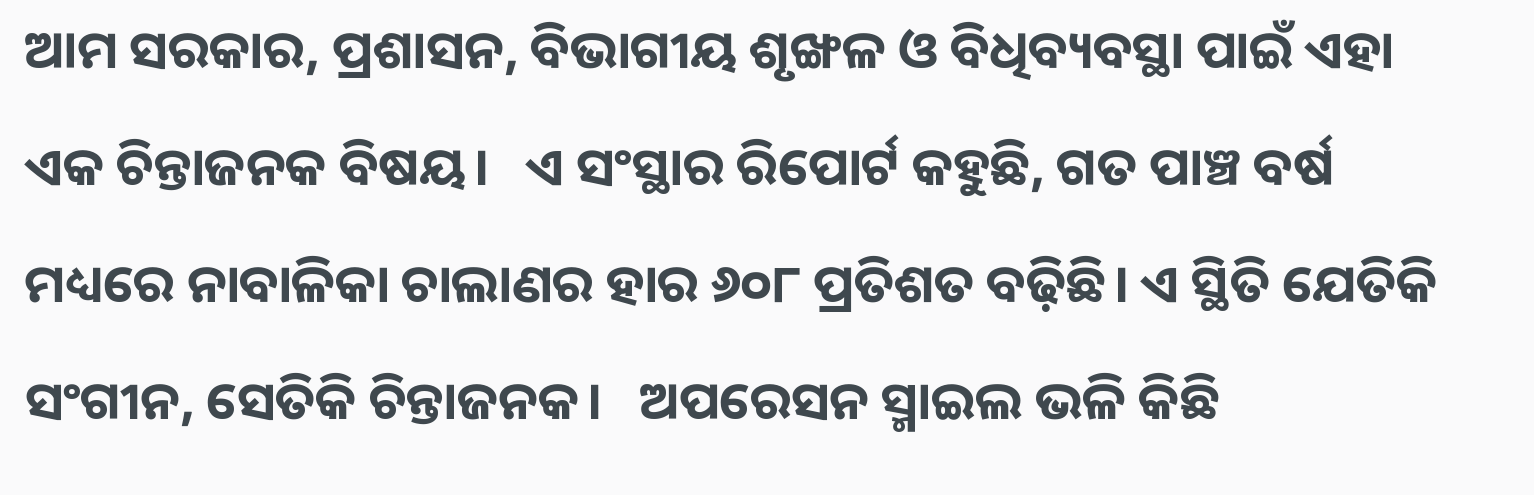ଆମ ସରକାର, ପ୍ରଶାସନ, ବିଭାଗୀୟ ଶୃଙ୍ଖଳ ଓ ବିଧିବ୍ୟବସ୍ଥା ପାଇଁ ଏହା ଏକ ଚିନ୍ତାଜନକ ବିଷୟ।   ଏ ସଂସ୍ଥାର ରିପୋର୍ଟ କହୁଛି, ଗତ ପାଞ୍ଚ ବର୍ଷ ମଧ୍ୟରେ ନାବାଳିକା ଚାଲାଣର ହାର ୬୦୮ ପ୍ରତିଶତ ବଢ଼ିଛି। ଏ ସ୍ଥିତି ଯେତିକି ସଂଗୀନ, ସେତିକି ଚିନ୍ତାଜନକ।   ଅପରେସନ ସ୍ମାଇଲ ଭଳି କିଛି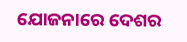ଯୋଜନାରେ ଦେଶର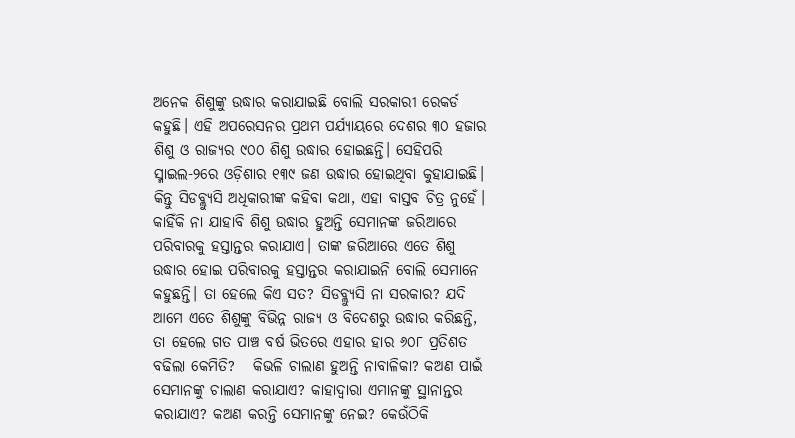ଅନେକ ଶିଶୁଙ୍କୁ ଉଦ୍ଧାର କରାଯାଇଛି ବୋଲି ସରକାରୀ ରେକର୍ଡ କହୁଛି। ଏହି ଅପରେସନର ପ୍ରଥମ ପର୍ଯ୍ୟାୟରେ ଦେଶର ୩୦ ହଜାର ଶିଶୁ ଓ ରାଜ୍ୟର ୯୦୦ ଶିଶୁ ଉଦ୍ଧାର ହୋଇଛନ୍ତି। ସେହିପରି ସ୍ମାଇଲ-୨ରେ ଓଡ଼ିଶାର ୧୩୯ ଜଣ ଉଦ୍ଧାର ହୋଇଥିବା କୁହାଯାଇଛି। କିନ୍ତୁ ସିଡବ୍ଲ୍ୟୁସି ଅଧିକାରୀଙ୍କ କହିବା କଥା, ଏହା ବାସ୍ତବ ଚିତ୍ର ନୁହେଁ। କାହିଁକି ନା ଯାହାବି ଶିଶୁ ଉଦ୍ଧାର ହୁଅନ୍ତି ସେମାନଙ୍କ ଜରିଆରେ ପରିବାରକୁ ହସ୍ତାନ୍ତର କରାଯାଏ। ତାଙ୍କ ଜରିଆରେ ଏତେ ଶିଶୁ ଉଦ୍ଧାର ହୋଇ ପରିବାରକୁ ହସ୍ତାନ୍ତର କରାଯାଇନି ବୋଲି ସେମାନେ କହୁଛନ୍ତି। ତା ହେଲେ କିଏ ସତ? ସିଡବ୍ଲ୍ୟୁସି ନା ସରକାର? ଯଦି ଆମେ ଏତେ ଶିଶୁଙ୍କୁ ବିଭିନ୍ନ ରାଜ୍ୟ ଓ ବିଦେଶରୁ ଉଦ୍ଧାର କରିଛନ୍ତି, ତା ହେଲେ ଗତ ପାଞ୍ଚ ବର୍ଷ ଭିତରେ ଏହାର ହାର ୬୦୮ ପ୍ରତିଶତ ବଢିଲା କେମିତି?   କିଭଳି ଚାଲାଣ ହୁଅନ୍ତି ନାବାଳିକା? କଅଣ ପାଇଁ ସେମାନଙ୍କୁ ଚାଲାଣ କରାଯାଏ? କାହାଦ୍ବାରା ଏମାନଙ୍କୁ ସ୍ଥାନାନ୍ତର କରାଯାଏ? କଅଣ କରନ୍ତି ସେମାନଙ୍କୁ ନେଇ? କେଉଁଠିକି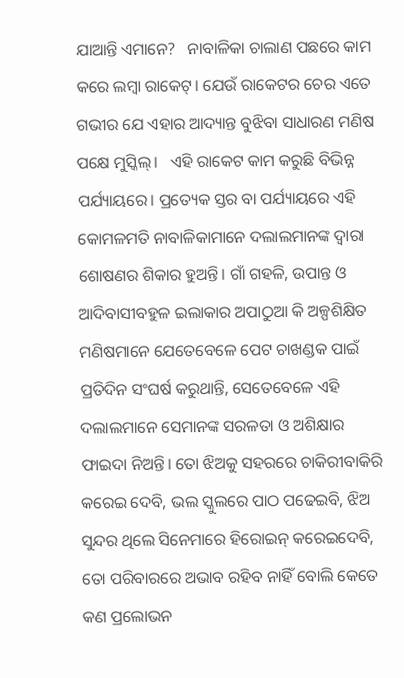ଯାଆନ୍ତି ଏମାନେ?   ନାବାଳିକା ଚାଲାଣ ପଛରେ କାମ କରେ ଲମ୍ବା ରାକେଟ୍। ଯେଉଁ ରାକେଟର ଚେର ଏତେ ଗଭୀର ଯେ ଏହାର ଆଦ୍ୟାନ୍ତ ବୁଝିବା ସାଧାରଣ ମଣିଷ ପକ୍ଷେ ମୁସ୍କିଲ୍।   ଏହି ରାକେଟ କାମ କରୁଛି ବିଭିନ୍ନ ପର୍ଯ୍ୟାୟରେ। ପ୍ରତ୍ୟେକ ସ୍ତର ବା ପର୍ଯ୍ୟାୟରେ ଏହି କୋମଳମତି ନାବାଳିକାମାନେ ଦଲାଲମାନଙ୍କ ଦ୍ବାରା ଶୋଷଣର ଶିକାର ହୁଅନ୍ତି। ଗାଁ ଗହଳି, ଉପାନ୍ତ ଓ ଆଦିବାସୀବହୁଳ ଇଲାକାର ଅପାଠୁଆ କି ଅଳ୍ପଶିକ୍ଷିତ ମଣିଷମାନେ ଯେତେବେଳେ ପେଟ ଚାଖଣ୍ଡକ ପାଇଁ ପ୍ରତିଦିନ ସଂଘର୍ଷ କରୁଥାନ୍ତି, ସେତେବେଳେ ଏହି ଦଲାଲମାନେ ସେମାନଙ୍କ ସରଳତା ଓ ଅଶିକ୍ଷାର ଫାଇଦା ନିଅନ୍ତି। ତୋ ଝିଅକୁ ସହରରେ ଚାକିରୀବାକିରି କରେଇ ଦେବି, ଭଲ ସ୍କୁଲରେ ପାଠ ପଢେଇବି, ଝିଅ ସୁନ୍ଦର ଥିଲେ ସିନେମାରେ ହିରୋଇନ୍ କରେଇଦେବି, ତୋ ପରିବାରରେ ଅଭାବ ରହିବ ନାହିଁ ବୋଲି କେତେ କଣ ପ୍ରଲୋଭନ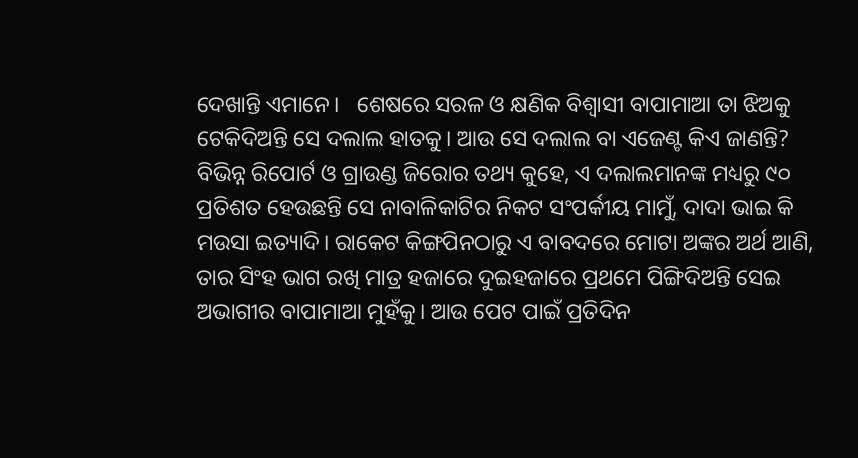ଦେଖାନ୍ତି ଏମାନେ।   ଶେଷରେ ସରଳ ଓ କ୍ଷଣିକ ବିଶ୍ବାସୀ ବାପାମାଆ ତା ଝିଅକୁ ଟେକିଦିଅନ୍ତି ସେ ଦଲାଲ ହାତକୁ। ଆଉ ସେ ଦଲାଲ ବା ଏଜେଣ୍ଟ କିଏ ଜାଣନ୍ତି? ବିଭିନ୍ନ ରିପୋର୍ଟ ଓ ଗ୍ରାଉଣ୍ଡ ଜିରୋର ତଥ୍ୟ କୁହେ, ଏ ଦଲାଲମାନଙ୍କ ମଧ୍ୟରୁ ୯୦ ପ୍ରତିଶତ ହେଉଛନ୍ତି ସେ ନାବାଳିକାଟିର ନିକଟ ସଂପର୍କୀୟ ମାମୁଁ, ଦାଦା ଭାଇ କି ମଉସା ଇତ୍ୟାଦି। ରାକେଟ କିଙ୍ଗପିନଠାରୁ ଏ ବାବଦରେ ମୋଟା ଅଙ୍କର ଅର୍ଥ ଆଣି, ତାର ସିଂହ ଭାଗ ରଖି ମାତ୍ର ହଜାରେ ଦୁଇହଜାରେ ପ୍ରଥମେ ପିଙ୍ଗିଦିଅନ୍ତି ସେଇ ଅଭାଗୀର ବାପାମାଆ ମୁହଁକୁ। ଆଉ ପେଟ ପାଇଁ ପ୍ରତିଦିନ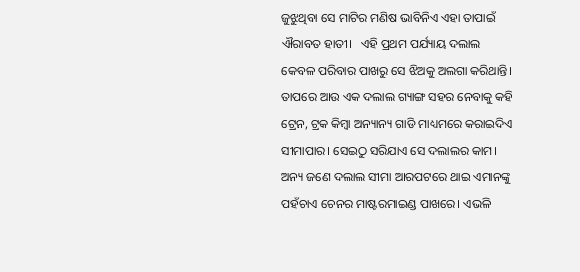ଜୁଝୁଥିବା ସେ ମାଟିର ମଣିଷ ଭାବିନିଏ ଏହା ତାପାଇଁ ଐରାବତ ହାତୀ।   ଏହି ପ୍ରଥମ ପର୍ଯ୍ୟାୟ ଦଲାଲ କେବଳ ପରିବାର ପାଖରୁ ସେ ଝିଅକୁ ଅଲଗା କରିଥାନ୍ତି। ତାପରେ ଆଉ ଏକ ଦଲାଲ ଗ୍ୟାଙ୍ଗ ସହର ନେବାକୁ କହି ଟ୍ରେନ, ଟ୍ରକ କିମ୍ବା ଅନ୍ୟାନ୍ୟ ଗାଡି ମାଧ୍ୟମରେ କରାଇଦିଏ ସୀମାପାର। ସେଇଠୁ ସରିଯାଏ ସେ ଦଲାଲର କାମ। ଅନ୍ୟ ଜଣେ ଦଲାଲ ସୀମା ଆରପଟରେ ଥାଇ ଏମାନଙ୍କୁ ପହଁଚାଏ ଚେନର ମାଷ୍ଟରମାଇଣ୍ଡ ପାଖରେ। ଏଭଳି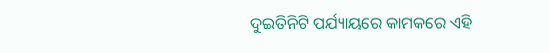ଦୁଇତିନିଟି ପର୍ଯ୍ୟାୟରେ କାମକରେ ଏହି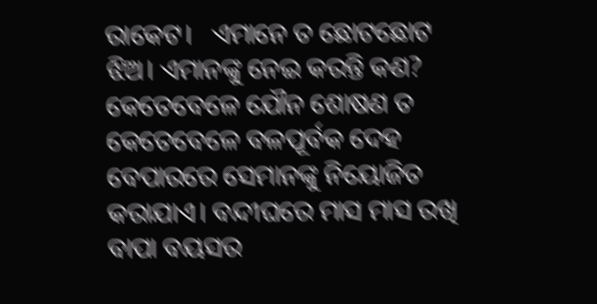ରାକେଟ।   ଏମାନେ ତ ଛୋଟଛୋଟ ଝିଅ। ଏମାନଙ୍କୁ ନେଇ କରନ୍ତି କଣ?   କେତେବେଳେ ଯୌନ ଶୋଷଣ ତ କେତେବେଳେ ବଳପୂର୍ବକ ଦେହ ବେପାରରେ ସେମାନଙ୍କୁ ନିୟୋଜିତ କରାଯାଏ। ବନ୍ଦୀଘରେ ମାସ ମାସ ରଖି ବାପା ବୟସର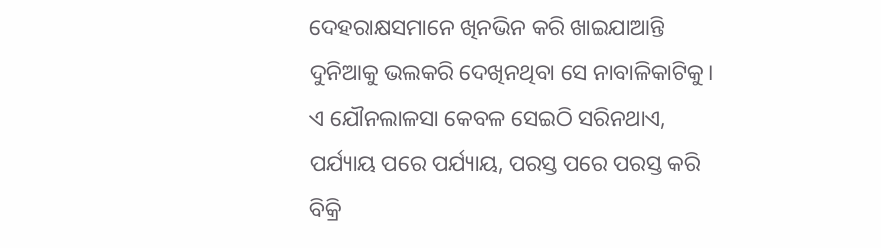ଦେହରାକ୍ଷସମାନେ ଖିନଭିନ କରି ଖାଇଯାଆନ୍ତି ଦୁନିଆକୁ ଭଲକରି ଦେଖିନଥିବା ସେ ନାବାଳିକାଟିକୁ। ଏ ଯୌନଲାଳସା କେବଳ ସେଇଠି ସରିନଥାଏ, ପର୍ଯ୍ୟାୟ ପରେ ପର୍ଯ୍ୟାୟ, ପରସ୍ତ ପରେ ପରସ୍ତ କରି ବିକ୍ରି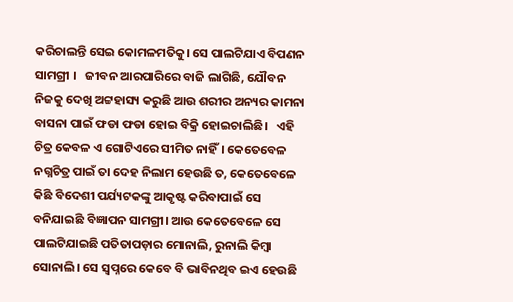କରିଚାଲନ୍ତି ସେଇ କୋମଳମତିକୁ। ସେ ପାଲଟିଯାଏ ବିପଣନ ସାମଗ୍ରୀ ।   ଜୀବନ ଆରପାରିରେ ବାଜି ଲାଗିଛି, ଯୌବନ ନିଜକୁ ଦେଖି ଅଟ୍ଟହାସ୍ୟ କରୁଛି ଆଉ ଶରୀର ଅନ୍ୟର କାମନା ବାସନା ପାଇଁ ଫଡା ଫଡା ହୋଇ ବିକ୍ରି ହୋଇଚାଲିଛି।   ଏହି ଚିତ୍ର କେବଳ ଏ ଗୋଟିଏରେ ସୀମିତ ନାହିଁ। କେତେବେଳ ନଗ୍ନଚିତ୍ର ପାଇଁ ତା ଦେହ ନିଲାମ ହେଉଛି ତ, କେତେବେଳେ କିଛି ବିଦେଶୀ ପର୍ଯ୍ୟଟକଙ୍କୁ ଆକୃଷ୍ଟ କରିବାପାଇଁ ସେ ବନିଯାଇଛି ବିଜ୍ଞାପନ ସାମଗ୍ରୀ। ଆଉ କେତେବେଳେ ସେ ପାଲଟିଯାଇଛି ପତିତାପଡ଼ାର ମୋନାଲି, ରୁନାଲି କିମ୍ବା ସୋନାଲି। ସେ ସ୍ବପ୍ନରେ କେବେ ବି ଭାବିନଥିବ ଇଏ ହେଉଛି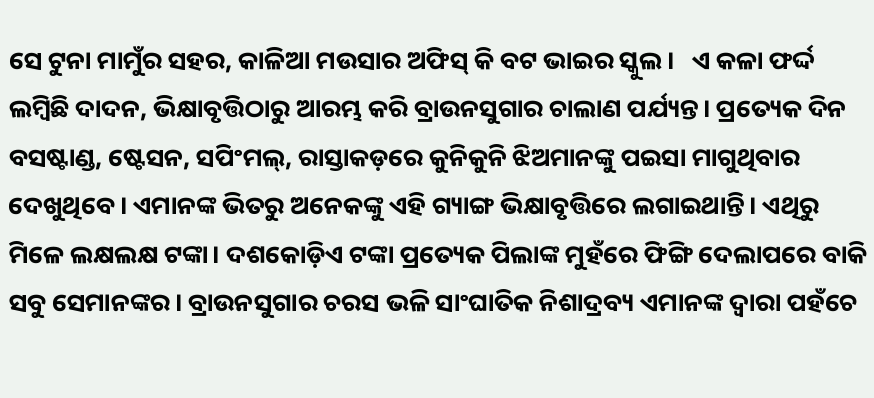ସେ ଟୁନା ମାମୁଁର ସହର, କାଳିଆ ମଉସାର ଅଫିସ୍ କି ବଟ ଭାଇର ସ୍କୁଲ।   ଏ କଳା ଫର୍ଦ୍ଦ ଲମ୍ବିଛି ଦାଦନ, ଭିକ୍ଷାବୃତ୍ତିଠାରୁ ଆରମ୍ଭ କରି ବ୍ରାଉନସୁଗାର ଚାଲାଣ ପର୍ଯ୍ୟନ୍ତ। ପ୍ରତ୍ୟେକ ଦିନ ବସଷ୍ଟାଣ୍ଡ, ଷ୍ଟେସନ, ସପିଂମଲ୍, ରାସ୍ତାକଡ଼ରେ କୁନିକୁନି ଝିଅମାନଙ୍କୁ ପଇସା ମାଗୁଥିବାର ଦେଖୁଥିବେ। ଏମାନଙ୍କ ଭିତରୁ ଅନେକଙ୍କୁ ଏହି ଗ୍ୟାଙ୍ଗ ଭିକ୍ଷାବୃତ୍ତିରେ ଲଗାଇଥାନ୍ତି। ଏଥିରୁ ମିଳେ ଲକ୍ଷଲକ୍ଷ ଟଙ୍କା। ଦଶକୋଡ଼ିଏ ଟଙ୍କା ପ୍ରତ୍ୟେକ ପିଲାଙ୍କ ମୁହଁରେ ଫିଙ୍ଗି ଦେଲାପରେ ବାକି ସବୁ ସେମାନଙ୍କର। ବ୍ରାଉନସୁଗାର ଚରସ ଭଳି ସାଂଘାତିକ ନିଶାଦ୍ରବ୍ୟ ଏମାନଙ୍କ ଦ୍ବାରା ପହଁଚେ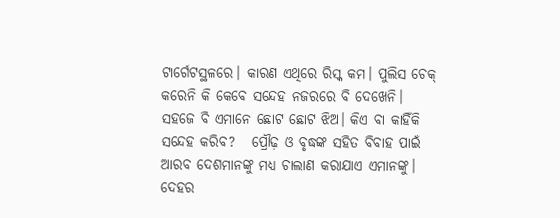ଟାର୍ଗେଟସ୍ଥଳରେ। କାରଣ ଏଥିରେ ରିସ୍କ କମ। ପୁଲିସ ଚେକ୍ କରେନି କି କେବେ ସନ୍ଦେହ ନଜରରେ ବି ଦେଖେନି। ସହଜେ ବି ଏମାନେ ଛୋଟ ଛୋଟ ଝିଅ। କିଏ ବା କାହିଁକି ସନ୍ଦେହ କରିବ?   ପ୍ରୌଢ଼ ଓ ବୃଦ୍ଧଙ୍କ ସହିତ ବିବାହ ପାଇଁ ଆରବ ଦେଶମାନଙ୍କୁ ମଧ୍ୟ ଚାଲାଣ କରାଯାଏ ଏମାନଙ୍କୁ। ଦେହର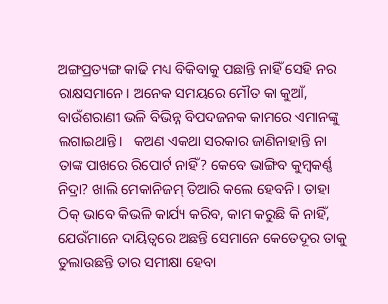ଅଙ୍ଗପ୍ରତ୍ୟଙ୍ଗ କାଢି ମଧ୍ୟ ବିକିବାକୁ ପଛାନ୍ତି ନାହିଁ ସେହି ନର ରାକ୍ଷସମାନେ। ଅନେକ ସମୟରେ ମୌତ କା କୁଆଁ, ବାଉଁଶରାଣୀ ଭଳି ବିଭିନ୍ନ ବିପଦଜନକ କାମରେ ଏମାନଙ୍କୁ ଲଗାଇଥାନ୍ତି।   କଅଣ ଏକଥା ସରକାର ଜାଣିନାହାନ୍ତି ନା ତାଙ୍କ ପାଖରେ ରିପୋର୍ଟ ନାହିଁ? କେବେ ଭାଙ୍ଗିବ କୁମ୍ବକର୍ଣ୍ଣ ନିଦ୍ରା? ଖାଲି ମେକାନିଜମ୍ ତିଆରି କଲେ ହେବନି। ତାହା ଠିକ୍ ଭାବେ କିଭଳି କାର୍ଯ୍ୟ କରିବ, କାମ କରୁଛି କି ନାହିଁ, ଯେଉଁମାନେ ଦାୟିତ୍ବରେ ଅଛନ୍ତି ସେମାନେ କେତେଦୂର ତାକୁ ତୁଲାଉଛନ୍ତି ତାର ସମୀକ୍ଷା ହେବା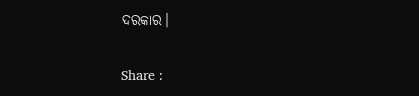ଦରକାର।

Share :